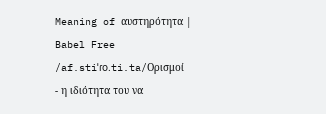Meaning of αυστηρότητα | Babel Free
/af.stiˈɾo.ti.ta/Ορισμοί
- η ιδιότητα του να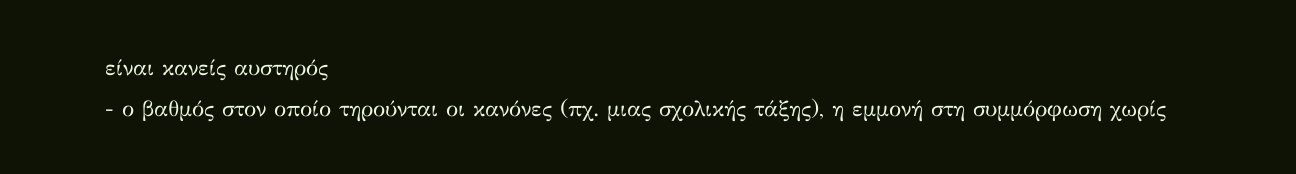είναι κανείς αυστηρός
- ο βαθμός στον οποίο τηρούνται οι κανόνες (πχ. μιας σχολικής τάξης), η εμμονή στη συμμόρφωση χωρίς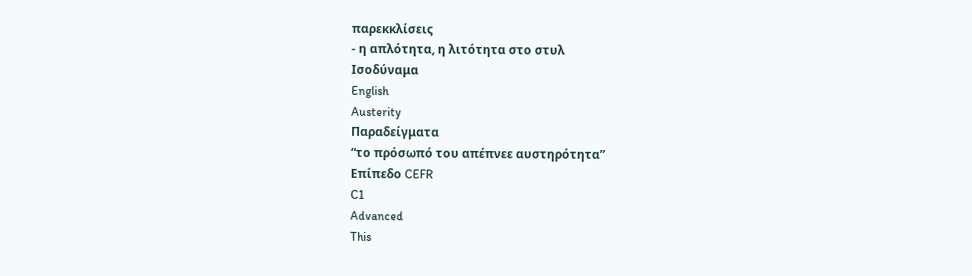παρεκκλίσεις
- η απλότητα, η λιτότητα στο στυλ
Ισοδύναμα
English
Austerity
Παραδείγματα
“το πρόσωπό του απέπνεε αυστηρότητα”
Επίπεδο CEFR
C1
Advanced
This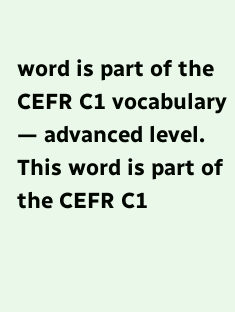word is part of the CEFR C1 vocabulary — advanced level.
This word is part of the CEFR C1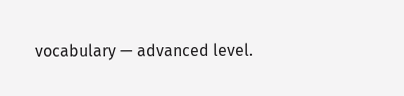vocabulary — advanced level.